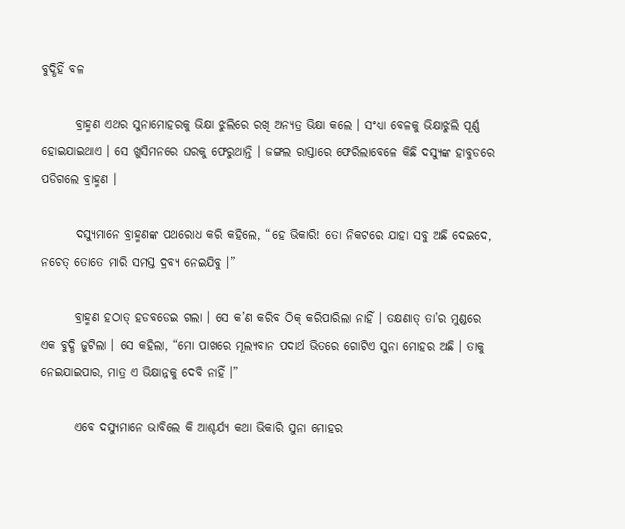ବୁଦ୍ଧିହିଁ ବଳ

       ବ୍ରାହ୍ମଣ ଏଥର ସୁନାମୋହରକୁ ଭିକ୍ଷା ଝୁଲିରେ ରଖି ଅନ୍ୟତ୍ର ଭିକ୍ଷା କଲେ । ସଂଧ୍ୟା ବେଳକୁ ଭିକ୍ଷାଝୁଲି ପୂର୍ଣ୍ଣ ହୋଇଯାଇଥାଏ । ସେ ଖୁସିମନରେ ଘରକୁ ଫେରୁଥାନ୍ତି । ଜଙ୍ଗଲ ରାସ୍ତାରେ ଫେରିଲାବେଳେ କିଛି ଦସ୍ୟୁଙ୍କ ହାବୁଡରେ ପଡିଗଲେ ବ୍ରାହ୍ମଣ ।

       ଦସ୍ୟୁମାନେ ବ୍ରାହ୍ମଣଙ୍କ ପଥରୋଧ କରି କହିଲେ, “ହେ ଭିକାରି! ତୋ ନିକଟରେ ଯାହା ସବୁ ଅଛି ଦେଇଦେ, ନଚେତ୍ ତୋତେ ମାରି ସମସ୍ତ ଦ୍ରବ୍ୟ ନେଇଯିବୁ ।”

       ବ୍ରାହ୍ମଣ ହଠାତ୍ ହଡବଡେଇ ଗଲା । ସେ କ’ଣ କରିବ ଠିକ୍ କରିପାରିଲା ନାହିଁ । ତକ୍ଷଣାତ୍ ତା’ର ମୁଣ୍ଡରେ ଏକ ବୁଦ୍ଧି ଜୁଟିଲା । ସେ କହିଲା, “ମୋ ପାଖରେ ମୂଲ୍ୟବାନ ପଦାର୍ଥ ଭିତରେ ଗୋଟିଏ ସୁନା ମୋହର ଅଛି । ତାକୁ ନେଇଯାଇପାର, ମାତ୍ର ଏ ଭିକ୍ଷାନ୍ନକୁ ଦେବି ନାହିଁ ।”

       ଏବେ ଦସ୍ୟୁମାନେ ଭାବିଲେ କି ଆଶ୍ଚର୍ଯ୍ୟ କଥା ଭିକାରି ସୁନା ମୋହର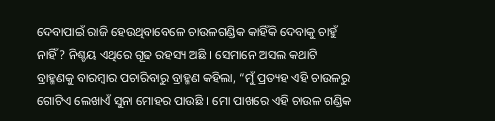ଦେବାପାଇଁ ରାଜି ହେଉଥିବାବେଳେ ଚାଉଳଗଣ୍ଡିକ କାହିଁକି ଦେବାକୁ ଚାହୁଁ ନାହିଁ? ନିଶ୍ଚୟ ଏଥିରେ ଗୂଢ ରହସ୍ୟ ଅଛି । ସେମାନେ ଅସଲ କଥାଟି ବ୍ରାହ୍ମଣକୁ ବାରମ୍ବାର ପଚାରିବାରୁ ବ୍ରାହ୍ମଣ କହିଲା, “ମୁଁ ପ୍ରତ୍ୟହ ଏହି ଚାଉଳରୁ ଗୋଟିଏ ଲେଖାଏଁ ସୁନା ମୋହର ପାଉଛି । ମୋ ପାଖରେ ଏହି ଚାଉଳ ଗଣ୍ଡିକ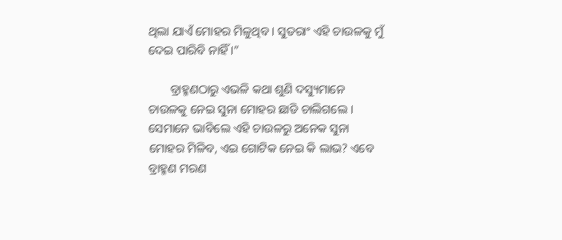ଥିଲା ଯାଏଁ ମୋହର ମିଳୁଥିବ । ସୁତରାଂ ଏହି ଚାଉଳକୁ ମୁଁ ଦେଇ ପାରିବି ନାହିଁ ।”

       ବ୍ରାହ୍ମଣଠାରୁ ଏଭଳି କଥା ଶୁଣି ଦସ୍ୟୁମାନେ ଚାଉଳକୁ ନେଇ ସୁନା ମୋହର ଛାଡି ଚାଲିଗଲେ । ସେମାନେ ଭାବିଲେ ଏହି ଚାଉଳରୁ ଅନେକ ସୁନା ମୋହର ମିଳିବ, ଏଇ ଗୋଟିକ ନେଇ କି ଲାଭ? ଏବେ ବ୍ରାହ୍ମଣ ମରଣ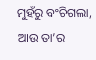ମୁହଁରୁ ବଂଚିଗଲା, ଆଉ ତା’ର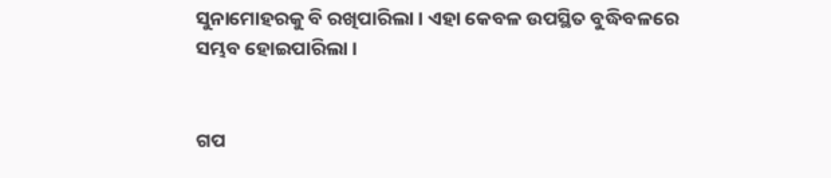ସୁନାମୋହରକୁ ବି ରଖିପାରିଲା । ଏହା କେବଳ ଉପସ୍ଥିତ ବୁଦ୍ଧିବଳରେ ସମ୍ଭବ ହୋଇପାରିଲା ।


ଗପ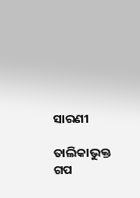ସାରଣୀ

ତାଲିକାଭୁକ୍ତ ଗପ